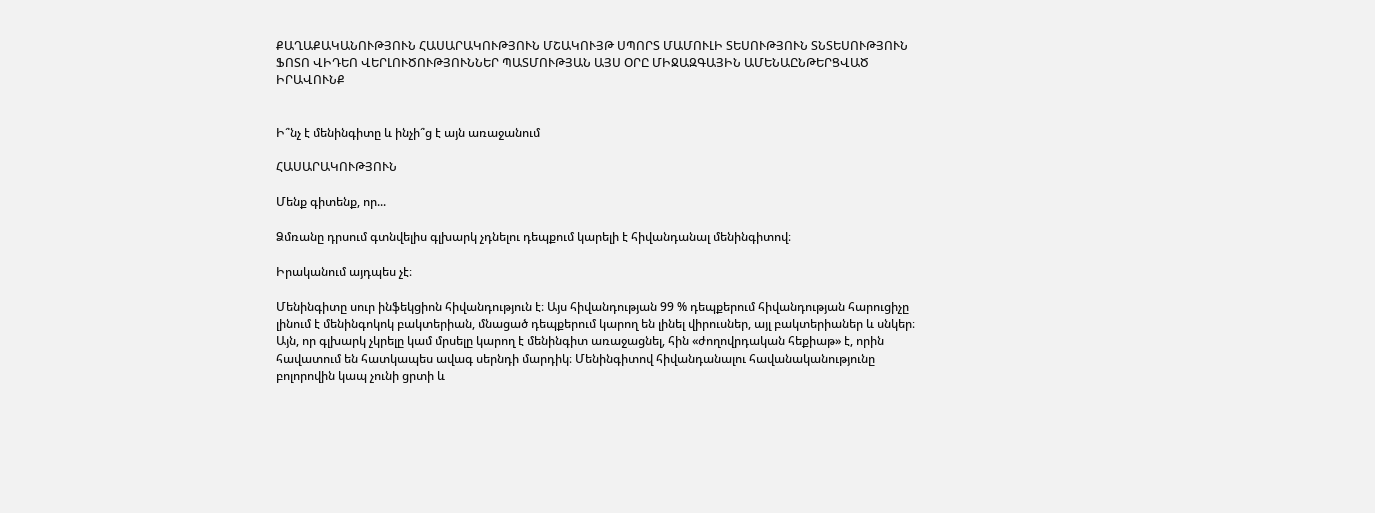ՔԱՂԱՔԱԿԱՆՈՒԹՅՈՒՆ ՀԱՍԱՐԱԿՈՒԹՅՈՒՆ ՄՇԱԿՈՒՅԹ ՍՊՈՐՏ ՄԱՄՈՒԼԻ ՏԵՍՈՒԹՅՈՒՆ ՏՆՏԵՍՈՒԹՅՈՒՆ ՖՈՏՈ ՎԻԴԵՈ ՎԵՐԼՈՒԾՈՒԹՅՈՒՆՆԵՐ ՊԱՏՄՈՒԹՅԱՆ ԱՅՍ ՕՐԸ ՄԻՋԱԶԳԱՅԻՆ ԱՄԵՆԱԸՆԹԵՐՑՎԱԾ ԻՐԱՎՈՒՆՔ


Ի՞նչ է մենինգիտը և ինչի՞ց է այն առաջանում

ՀԱՍԱՐԱԿՈՒԹՅՈՒՆ

Մենք գիտենք, որ...

Ձմռանը դրսում գտնվելիս գլխարկ չդնելու դեպքում կարելի է հիվանդանալ մենինգիտով։

Իրականում այդպես չէ։

Մենինգիտը սուր ինֆեկցիոն հիվանդություն է։ Այս հիվանդության 99 % դեպքերում հիվանդության հարուցիչը լինում է մենինգոկոկ բակտերիան, մնացած դեպքերում կարող են լինել վիրուսներ, այլ բակտերիաներ և սնկեր։ Այն, որ գլխարկ չկրելը կամ մրսելը կարող է մենինգիտ առաջացնել, հին «ժողովրդական հեքիաթ» է, որին հավատում են հատկապես ավագ սերնդի մարդիկ։ Մենինգիտով հիվանդանալու հավանականությունը բոլորովին կապ չունի ցրտի և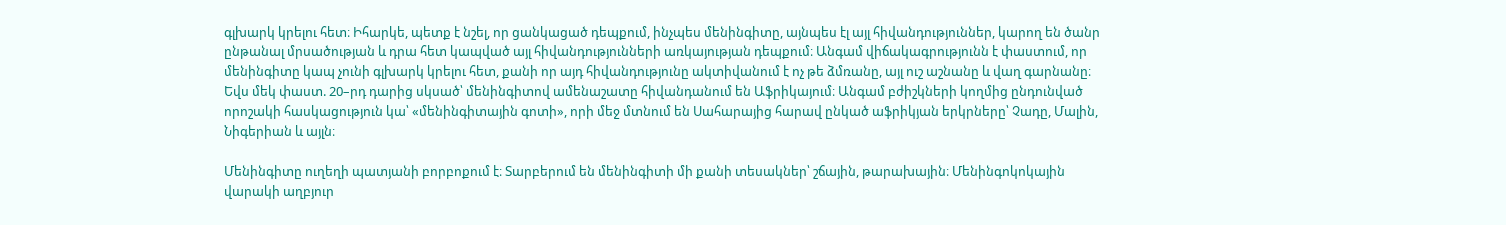գլխարկ կրելու հետ։ Իհարկե, պետք է նշել, որ ցանկացած դեպքում, ինչպես մենինգիտը, այնպես էլ այլ հիվանդություններ, կարող են ծանր ընթանալ մրսածության և դրա հետ կապված այլ հիվանդությունների առկայության դեպքում։ Անգամ վիճակագրությունն է փաստում, որ մենինգիտը կապ չունի գլխարկ կրելու հետ, քանի որ այդ հիվանդությունը ակտիվանում է ոչ թե ձմռանը, այլ ուշ աշնանը և վաղ գարնանը։ Եվս մեկ փաստ. 20–րդ դարից սկսած՝ մենինգիտով ամենաշատը հիվանդանում են Աֆրիկայում։ Անգամ բժիշկների կողմից ընդունված որոշակի հասկացություն կա՝ «մենինգիտային գոտի», որի մեջ մտնում են Սահարայից հարավ ընկած աֆրիկյան երկրները՝ Չադը, Մալին, Նիգերիան և այլն։

Մենինգիտը ուղեղի պատյանի բորբոքում է։ Տարբերում են մենինգիտի մի քանի տեսակներ՝ շճային, թարախային։ Մենինգոկոկային վարակի աղբյուր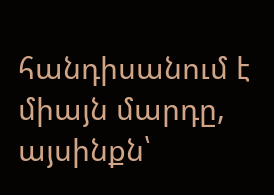հանդիսանում է միայն մարդը, այսինքն՝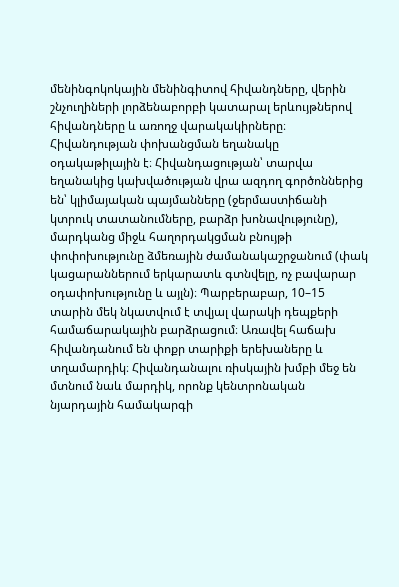մենինգոկոկային մենինգիտով հիվանդները, վերին շնչուղիների լորձենաբորբի կատարալ երևույթներով հիվանդները և առողջ վարակակիրները։ Հիվանդության փոխանցման եղանակը օդակաթիլային է։ Հիվանդացության՝ տարվա եղանակից կախվածության վրա ազդող գործոններից են՝ կլիմայական պայմանները (ջերմաստիճանի կտրուկ տատանումները, բարձր խոնավությունը), մարդկանց միջև հաղորդակցման բնույթի փոփոխությունը ձմեռային ժամանակաշրջանում (փակ կացարաններում երկարատև գտնվելը, ոչ բավարար օդափոխությունը և այլն)։ Պարբերաբար, 10–15 տարին մեկ նկատվում է տվյալ վարակի դեպքերի համաճարակային բարձրացում։ Առավել հաճախ հիվանդանում են փոքր տարիքի երեխաները և տղամարդիկ։ Հիվանդանալու ռիսկային խմբի մեջ են մտնում նաև մարդիկ, որոնք կենտրոնական նյարդային համակարգի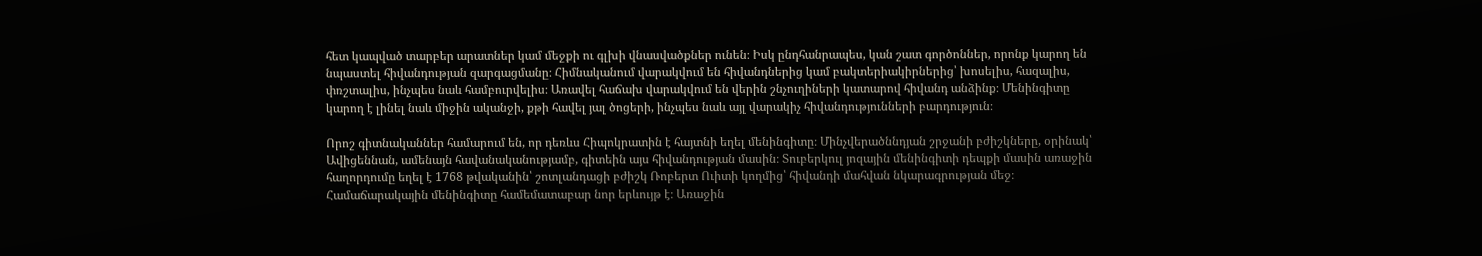հետ կապված տարբեր արատներ կամ մեջքի ու գլխի վնասվածքներ ունեն։ Իսկ ընդհանրապես, կան շատ գործոններ, որոնք կարող են նպաստել հիվանդության զարգացմանը։ Հիմնականում վարակվում են հիվանդներից կամ բակտերիակիրներից՝ խոսելիս, հազալիս, փռշտալիս, ինչպես նաև համբուրվելիս։ Առավել հաճախ վարակվում են վերին շնչուղիների կատարով հիվանդ անձինք։ Մենինգիտը կարող է լինել նաև միջին ականջի, քթի հավել յալ ծոցերի, ինչպես նաև այլ վարակիչ հիվանդությունների բարդություն։

Որոշ գիտնականներ համարում են, որ դեռևս Հիպոկրատին է հայտնի եղել մենինգիտը։ Մինչվերածննդյան շրջանի բժիշկները, օրինակ՝ Ավիցեննան, ամենայն հավանականությամբ, գիտեին այս հիվանդության մասին։ Տուբերկուլ յոզային մենինգիտի դեպքի մասին առաջին հաղորդումը եղել է 1768 թվականին՝ շոտլանդացի բժիշկ Ռոբերտ Ուիտի կողմից՝ հիվանդի մահվան նկարագրության մեջ։ Համաճարակային մենինգիտը համեմատաբար նոր երևույթ է։ Առաջին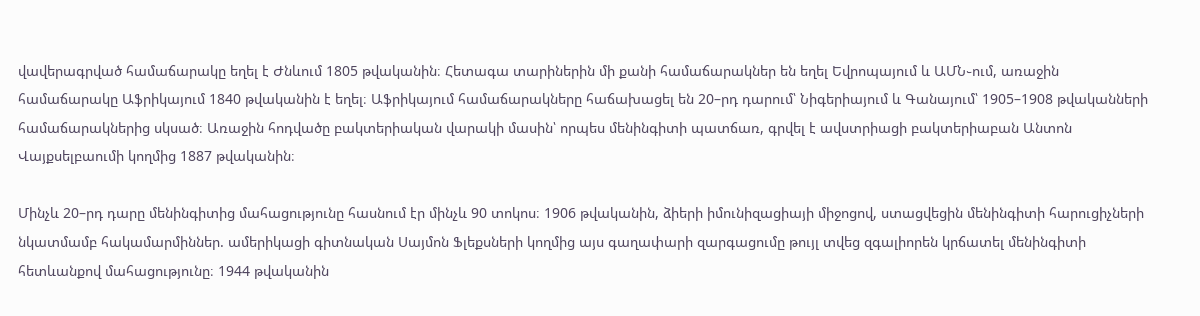վավերագրված համաճարակը եղել է Ժնևում 1805 թվականին։ Հետագա տարիներին մի քանի համաճարակներ են եղել Եվրոպայում և ԱՄՆ֊ում, առաջին համաճարակը Աֆրիկայում 1840 թվականին է եղել։ Աֆրիկայում համաճարակները հաճախացել են 20–րդ դարում՝ Նիգերիայում և Գանայում՝ 1905–1908 թվականների համաճարակներից սկսած։ Առաջին հոդվածը բակտերիական վարակի մասին՝ որպես մենինգիտի պատճառ, գրվել է ավստրիացի բակտերիաբան Անտոն Վայքսելբաումի կողմից 1887 թվականին։

Մինչև 20–րդ դարը մենինգիտից մահացությունը հասնում էր մինչև 90 տոկոս։ 1906 թվականին, ձիերի իմունիզացիայի միջոցով, ստացվեցին մենինգիտի հարուցիչների նկատմամբ հակամարմիններ. ամերիկացի գիտնական Սայմոն Ֆլեքսների կողմից այս գաղափարի զարգացումը թույլ տվեց զգալիորեն կրճատել մենինգիտի հետևանքով մահացությունը։ 1944 թվականին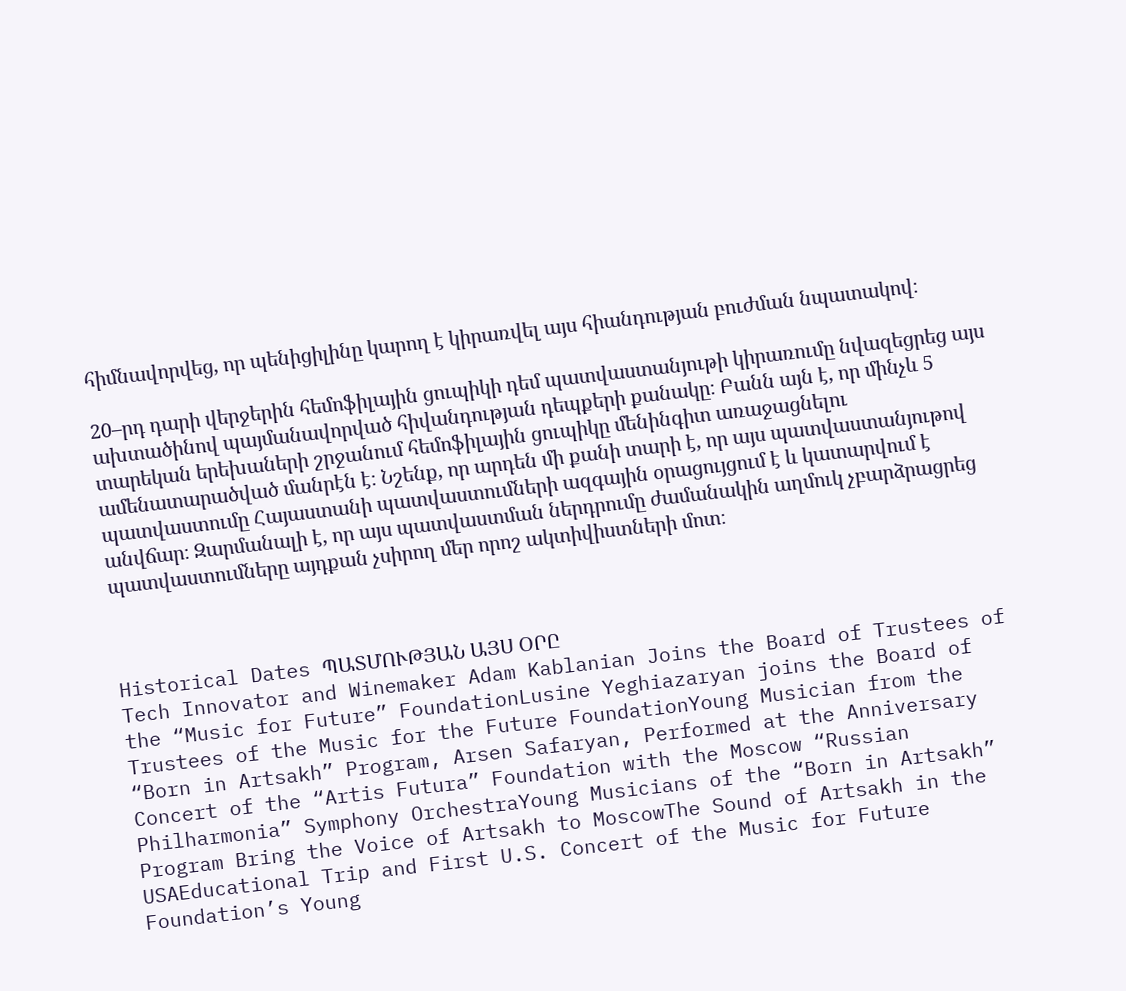հիմնավորվեց, որ պենիցիլինը կարող է կիրառվել այս հիանդության բուժման նպատակով։

20–րդ դարի վերջերին հեմոֆիլային ցուպիկի դեմ պատվաստանյութի կիրառումը նվազեցրեց այս ախտածինով պայմանավորված հիվանդության դեպքերի քանակը։ Բանն այն է, որ մինչև 5 տարեկան երեխաների շրջանում հեմոֆիլային ցուպիկը մենինգիտ առաջացնելու ամենատարածված մանրէն է։ Նշենք, որ արդեն մի քանի տարի է, որ այս պատվաստանյութով պատվաստումը Հայաստանի պատվաստումների ազգային օրացույցում է և կատարվում է անվճար։ Զարմանալի է, որ այս պատվաստման ներդրումը ժամանակին աղմուկ չբարձրացրեց պատվաստումները այդքան չսիրող մեր որոշ ակտիվիստների մոտ։



Historical Dates ՊԱՏՄՈՒԹՅԱՆ ԱՅՍ ՕՐԸ
Tech Innovator and Winemaker Adam Kablanian Joins the Board of Trustees of the “Music for Future” FoundationLusine Yeghiazaryan joins the Board of Trustees of the Music for the Future FoundationYoung Musician from the “Born in Artsakh” Program, Arsen Safaryan, Performed at the Anniversary Concert of the “Artis Futura” Foundation with the Moscow “Russian Philharmonia” Symphony OrchestraYoung Musicians of the “Born in Artsakh” Program Bring the Voice of Artsakh to MoscowThe Sound of Artsakh in the USAEducational Trip and First U.S. Concert of the Music for Future Foundation’s Young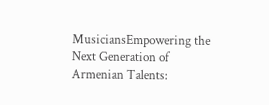MusiciansEmpowering the Next Generation of Armenian Talents: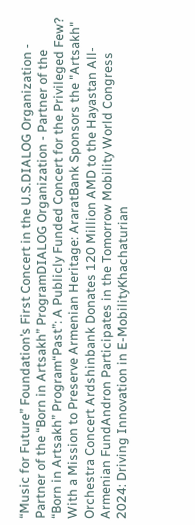“Music for Future” Foundation’s First Concert in the U.S.DIALOG Organization - Partner of the “Born in Artsakh” ProgramDIALOG Organization - Partner of the “Born in Artsakh” Program“Past”: A Publicly Funded Concert for the Privileged Few? With a Mission to Preserve Armenian Heritage: AraratBank Sponsors the "Artsakh" Orchestra Concert Ardshinbank Donates 120 Million AMD to the Hayastan All-Armenian FundAndron Participates in the Tomorrow Mobility World Congress 2024: Driving Innovation in E-MobilityKhachaturian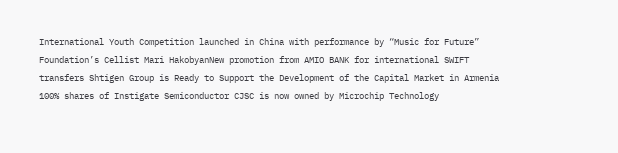International Youth Competition launched in China with performance by “Music for Future” Foundation’s Cellist Mari HakobyanNew promotion from AMIO BANK for international SWIFT transfers Shtigen Group is Ready to Support the Development of the Capital Market in Armenia 100% shares of Instigate Semiconductor CJSC is now owned by Microchip Technology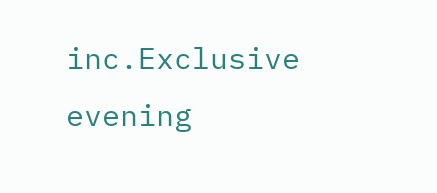inc.Exclusive evening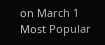on March 1
Most Popular